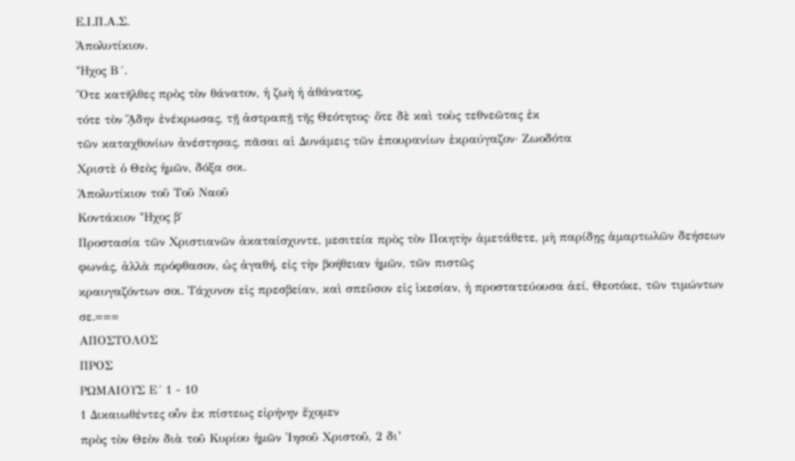Ε.Ι.Π.Α.Σ.
Ἀπολυτίκιον.
Ἦχος Β´.
Ὅτε κατῆλθες πρὸς τὸν θάνατον, ἡ ζωὴ ἡ ἀθάνατος,
τότε τὸν ᾍδην ἐνέκρωσας, τῇ ἀστραπῇ τῆς Θεότητος· ὅτε δὲ καὶ τοὺς τεθνεῶτας ἐκ
τῶν καταχθονίων ἀνέστησας, πᾶσαι αἱ Δυνάμεις τῶν ἐπουρανίων ἐκραύγαζον· Ζωοδότα
Χριστὲ ὁ Θεὸς ἡμῶν, δόξα σοι.
Ἀπολυτίκιον τοῦ Τοῦ Ναοῦ
Κοντάκιον Ἦχος β΄
Προστασία τῶν Χριστιανῶν ἀκαταίσχυντε, μεσιτεία πρὸς τὸν Ποιητὴν ἀμετάθετε, μὴ παρίδῃς ἁμαρτωλῶν δεήσεων φωνάς, ἀλλὰ πρόφθασον, ὡς ἀγαθή, εἰς τὴν βοήθειαν ἡμῶν, τῶν πιστῶς
κραυγαζόντων σοι. Τάχυνον εἰς πρεσβείαν, καὶ σπεῦσον εἰς ἱκεσίαν, ἡ προστατεύουσα ἀεί, Θεοτόκε, τῶν τιμώντων σε.===
ΑΠΟΣΤΟΛΟΣ
ΠΡΟΣ
ΡΩΜΑΙΟΥΣ Ε´ 1 - 10
1 Δικαιωθέντες οὖν ἐκ πίστεως εἰρήνην ἔχομεν
πρὸς τὸν Θεὸν διὰ τοῦ Κυρίου ἡμῶν Ἰησοῦ Χριστοῦ, 2 δι’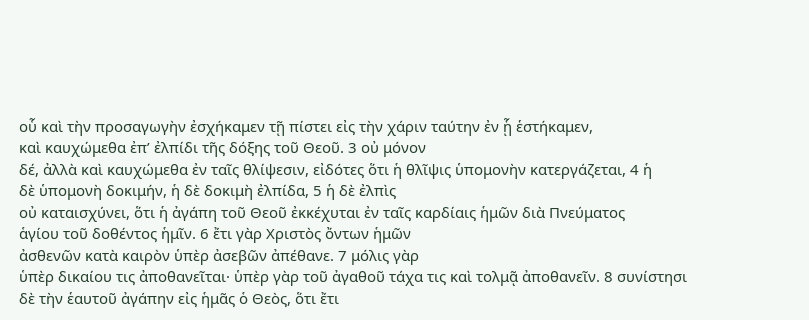οὗ καὶ τὴν προσαγωγὴν ἐσχήκαμεν τῇ πίστει εἰς τὴν χάριν ταύτην ἐν ᾗ ἑστήκαμεν,
καὶ καυχώμεθα ἐπ’ ἐλπίδι τῆς δόξης τοῦ Θεοῦ. 3 οὐ μόνον
δέ, ἀλλὰ καὶ καυχώμεθα ἐν ταῖς θλίψεσιν, εἰδότες ὅτι ἡ θλῖψις ὑπομονὴν κατεργάζεται, 4 ἡ
δὲ ὑπομονὴ δοκιμήν, ἡ δὲ δοκιμὴ ἐλπίδα, 5 ἡ δὲ ἐλπὶς
οὐ καταισχύνει, ὅτι ἡ ἀγάπη τοῦ Θεοῦ ἐκκέχυται ἐν ταῖς καρδίαις ἡμῶν διὰ Πνεύματος
ἁγίου τοῦ δοθέντος ἡμῖν. 6 ἔτι γὰρ Χριστὸς ὄντων ἡμῶν
ἀσθενῶν κατὰ καιρὸν ὑπὲρ ἀσεβῶν ἀπέθανε. 7 μόλις γὰρ
ὑπὲρ δικαίου τις ἀποθανεῖται· ὑπὲρ γὰρ τοῦ ἀγαθοῦ τάχα τις καὶ τολμᾷ ἀποθανεῖν. 8 συνίστησι
δὲ τὴν ἑαυτοῦ ἀγάπην εἰς ἡμᾶς ὁ Θεὸς, ὅτι ἔτι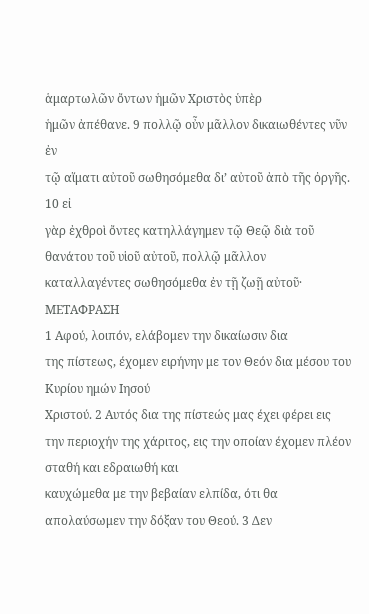ἁμαρτωλῶν ὄντων ἡμῶν Χριστὸς ὑπὲρ
ἡμῶν ἀπέθανε. 9 πολλῷ οὖν μᾶλλον δικαιωθέντες νῦν ἐν
τῷ αἵματι αὐτοῦ σωθησόμεθα δι’ αὐτοῦ ἀπὸ τῆς ὀργῆς. 10 εἰ
γὰρ ἐχθροὶ ὄντες κατηλλάγημεν τῷ Θεῷ διὰ τοῦ θανάτου τοῦ υἱοῦ αὐτοῦ, πολλῷ μᾶλλον
καταλλαγέντες σωθησόμεθα ἐν τῇ ζωῇ αὐτοῦ·
ΜΕΤΑΦΡΑΣΗ
1 Αφού, λοιπόν, ελάβομεν την δικαίωσιν δια
της πίστεως, έχομεν ειρήνην με τον Θεόν δια μέσου του Κυρίου ημών Ιησού
Χριστού. 2 Αυτός δια της πίστεώς μας έχει φέρει εις
την περιοχήν της χάριτος, εις την οποίαν έχομεν πλέον σταθή και εδραιωθή και
καυχώμεθα με την βεβαίαν ελπίδα, ότι θα απολαύσωμεν την δόξαν του Θεού. 3 Δεν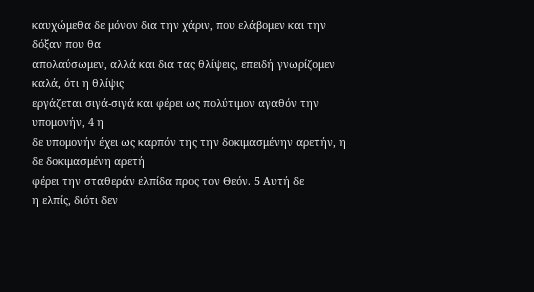καυχώμεθα δε μόνον δια την χάριν, που ελάβομεν και την δόξαν που θα
απολαύσωμεν, αλλά και δια τας θλίψεις, επειδή γνωρίζομεν καλά, ότι η θλίψις
εργάζεται σιγά-σιγά και φέρει ως πολύτιμον αγαθόν την υπομονήν, 4 η
δε υπομονήν έχει ως καρπόν της την δοκιμασμένην αρετήν, η δε δοκιμασμένη αρετή
φέρει την σταθεράν ελπίδα προς τον Θεόν. 5 Αυτή δε
η ελπίς, διότι δεν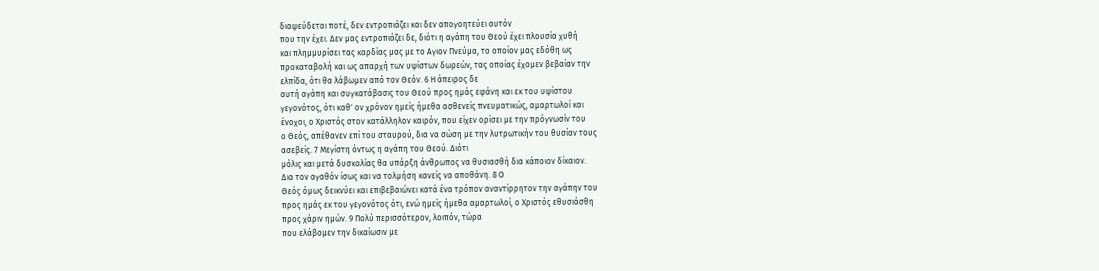διαψεύδεται ποτέ, δεν εντροπιάζει και δεν απογοητεύει αυτόν
που την έχει. Δεν μας εντροπιάζει δε, διότι η αγάπη του Θεού έχει πλουσία χυθή
και πλημμυρίσει τας καρδίας μας με το Αγιον Πνεύμα, το οποίον μας εδόθη ως
προκαταβολή και ως απαρχή των υψίστων δωρεών, τας οποίας έχομεν βεβαίαν την
ελπίδα, ότι θα λάβωμεν από τον Θεόν. 6 Η άπειρος δε
αυτή αγάπη και συγκατάβασις του Θεού προς ημάς εφάνη και εκ του υψίστου
γεγονότος, ότι καθ' ον χρόνον ημείς ήμεθα ασθενείς πνευματικώς, αμαρτωλοί και
ένοχοι, ο Χριστός στον κατάλληλον καιρόν, που είχεν ορίσει με την πρόγνωσίν του
ο Θεός, απέθανεν επί του σταυρού, δια να σώση με την λυτρωτικήν του θυσίαν τους
ασεβείς. 7 Μεγίστη όντως η αγάπη του Θεού. Διότι
μόλις και μετά δυσκολίας θα υπάρξη άνθρωπος να θυσιασθή δια κάποιον δίκαιον.
Δια τον αγαθόν ίσως και να τολμήση κανείς να αποθάνη. 8 Ο
Θεός όμως δεικνύει και επιβεβαιώνει κατά ένα τρόπον αναντίρρητον την αγάπην του
προς ημάς εκ του γεγονότος ότι, ενώ ημείς ήμεθα αμαρτωλοί, ο Χριστός εθυσιάσθη
προς χάριν ημών. 9 Πολύ περισσότερον, λοιπόν, τώρα
που ελάβομεν την δικαίωσιν με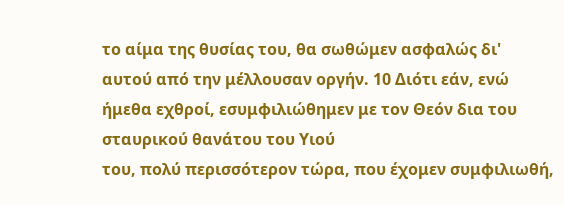το αίμα της θυσίας του, θα σωθώμεν ασφαλώς δι'
αυτού από την μέλλουσαν οργήν. 10 Διότι εάν, ενώ
ήμεθα εχθροί, εσυμφιλιώθημεν με τον Θεόν δια του σταυρικού θανάτου του Υιού
του, πολύ περισσότερον τώρα, που έχομεν συμφιλιωθή,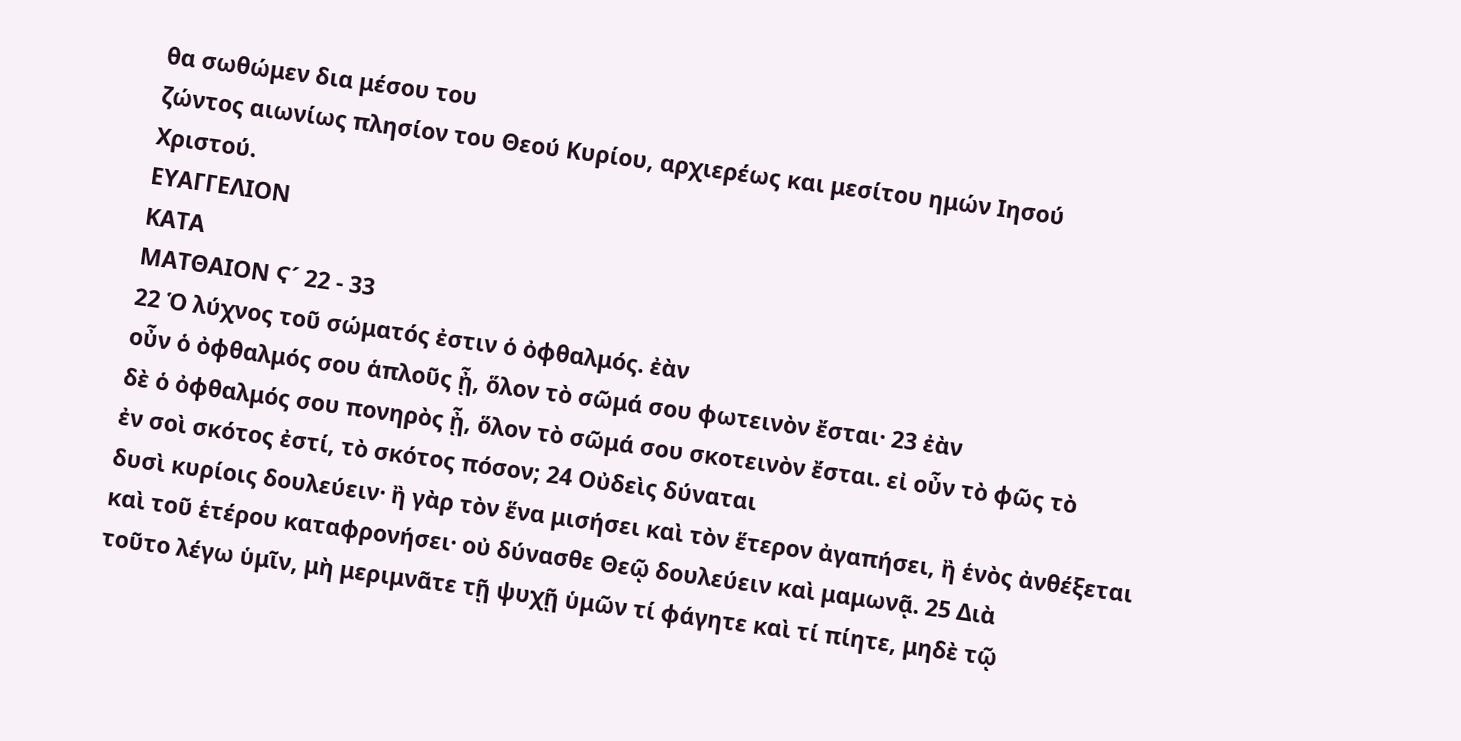θα σωθώμεν δια μέσου του
ζώντος αιωνίως πλησίον του Θεού Κυρίου, αρχιερέως και μεσίτου ημών Ιησού
Χριστού.
ΕΥΑΓΓΕΛΙΟΝ
ΚΑΤΑ
ΜΑΤΘΑΙΟΝ Ϛ´ 22 - 33
22 Ὁ λύχνος τοῦ σώματός ἐστιν ὁ ὀφθαλμός. ἐὰν
οὖν ὁ ὀφθαλμός σου ἁπλοῦς ᾖ, ὅλον τὸ σῶμά σου φωτεινὸν ἔσται· 23 ἐὰν
δὲ ὁ ὀφθαλμός σου πονηρὸς ᾖ, ὅλον τὸ σῶμά σου σκοτεινὸν ἔσται. εἰ οὖν τὸ φῶς τὸ
ἐν σοὶ σκότος ἐστί, τὸ σκότος πόσον; 24 Οὐδεὶς δύναται
δυσὶ κυρίοις δουλεύειν· ἢ γὰρ τὸν ἕνα μισήσει καὶ τὸν ἕτερον ἀγαπήσει, ἢ ἑνὸς ἀνθέξεται
καὶ τοῦ ἑτέρου καταφρονήσει· οὐ δύνασθε Θεῷ δουλεύειν καὶ μαμωνᾷ. 25 Διὰ
τοῦτο λέγω ὑμῖν, μὴ μεριμνᾶτε τῇ ψυχῇ ὑμῶν τί φάγητε καὶ τί πίητε, μηδὲ τῷ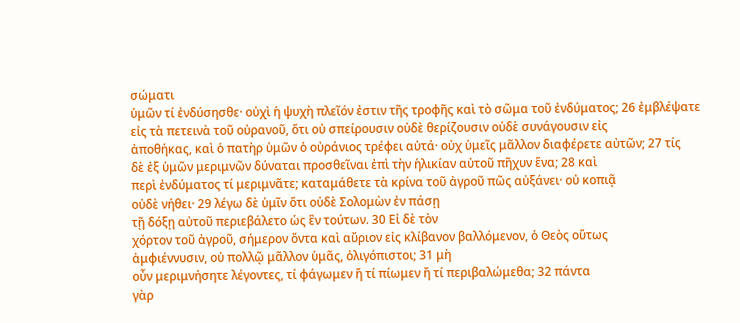σώματι
ὑμῶν τί ἐνδύσησθε· οὐχὶ ἡ ψυχὴ πλεῖόν ἐστιν τῆς τροφῆς καὶ τὸ σῶμα τοῦ ἐνδύματος; 26 ἐμβλέψατε
εἰς τὰ πετεινὰ τοῦ οὐρανοῦ, ὅτι οὐ σπείρουσιν οὐδὲ θερίζουσιν οὐδὲ συνάγουσιν εἰς
ἀποθήκας, καὶ ὁ πατὴρ ὑμῶν ὁ οὐράνιος τρέφει αὐτά· οὐχ ὑμεῖς μᾶλλον διαφέρετε αὐτῶν; 27 τίς
δὲ ἐξ ὑμῶν μεριμνῶν δύναται προσθεῖναι ἐπὶ τὴν ἡλικίαν αὐτοῦ πῆχυν ἕνα; 28 καὶ
περὶ ἐνδύματος τί μεριμνᾶτε; καταμάθετε τὰ κρίνα τοῦ ἀγροῦ πῶς αὐξάνει· οὐ κοπιᾷ
οὐδὲ νήθει· 29 λέγω δὲ ὑμῖν ὅτι οὐδὲ Σολομὼν ἐν πάσῃ
τῇ δόξῃ αὐτοῦ περιεβάλετο ὡς ἓν τούτων. 30 Εἰ δὲ τὸν
χόρτον τοῦ ἀγροῦ, σήμερον ὄντα καὶ αὔριον εἰς κλίβανον βαλλόμενον, ὁ Θεὸς οὕτως
ἀμφιέννυσιν, οὐ πολλῷ μᾶλλον ὑμᾶς, ὀλιγόπιστοι; 31 μὴ
οὖν μεριμνήσητε λέγοντες, τί φάγωμεν ἤ τί πίωμεν ἤ τί περιβαλώμεθα; 32 πάντα
γὰρ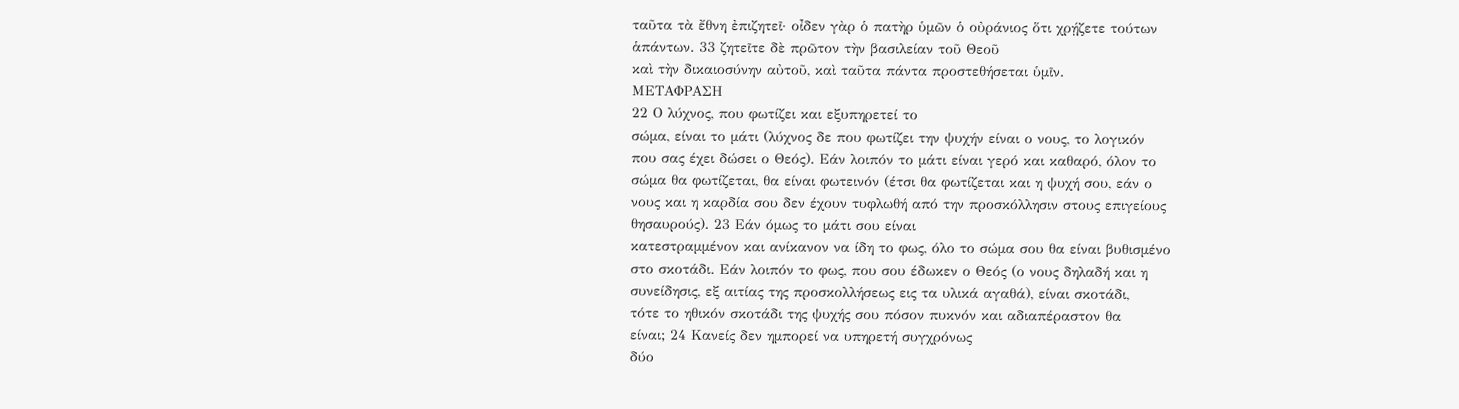ταῦτα τὰ ἔθνη ἐπιζητεῖ· οἶδεν γὰρ ὁ πατὴρ ὑμῶν ὁ οὐράνιος ὅτι χρῄζετε τούτων
ἁπάντων. 33 ζητεῖτε δὲ πρῶτον τὴν βασιλείαν τοῦ Θεοῦ
καὶ τὴν δικαιοσύνην αὐτοῦ, καὶ ταῦτα πάντα προστεθήσεται ὑμῖν.
ΜΕΤΑΦΡΑΣΗ
22 Ο λύχνος, που φωτίζει και εξυπηρετεί το
σώμα, είναι το μάτι (λύχνος δε που φωτίζει την ψυχήν είναι ο νους, το λογικόν
που σας έχει δώσει ο Θεός). Εάν λοιπόν το μάτι είναι γερό και καθαρό, όλον το
σώμα θα φωτίζεται, θα είναι φωτεινόν (έτσι θα φωτίζεται και η ψυχή σου, εάν ο
νους και η καρδία σου δεν έχουν τυφλωθή από την προσκόλλησιν στους επιγείους
θησαυρούς). 23 Εάν όμως το μάτι σου είναι
κατεστραμμένον και ανίκανον να ίδη το φως, όλο το σώμα σου θα είναι βυθισμένο
στο σκοτάδι. Εάν λοιπόν το φως, που σου έδωκεν ο Θεός (ο νους δηλαδή και η
συνείδησις, εξ αιτίας της προσκολλήσεως εις τα υλικά αγαθά), είναι σκοτάδι,
τότε το ηθικόν σκοτάδι της ψυχής σου πόσον πυκνόν και αδιαπέραστον θα
είναι; 24 Κανείς δεν ημπορεί να υπηρετή συγχρόνως
δύο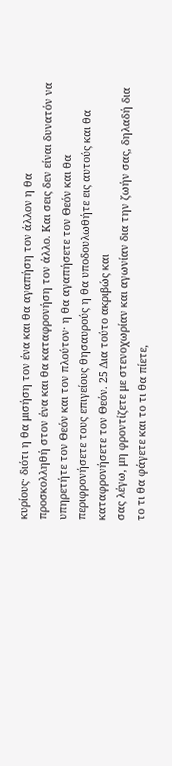κυρίους· διότι η θα μισήση τον ένα και θα αγαπήση τον άλλον η θα
προσκολληθή στον ένα και θα καταφρονήση τον άλλο. Και σεις δεν είναι δυνατόν να
υπηρετήτε τον Θεόν και τον πλούτον· η θα αγαπήσετε τον Θεόν και θα
περιφρονήσετε τους επιγείους θησαυρούς η θα υποδουλωθήτε εις αυτούς και θα
καταφρονήσετε τον Θεόν. 25 Δια τούτο ακριβώς και
σας λέγω, μη φροντίζετε με στενοχωρίαν και αγωνίαν δια την ζωήν σας, δηλαδή δια
το τι θα φάγετε και το τι θα πίετε,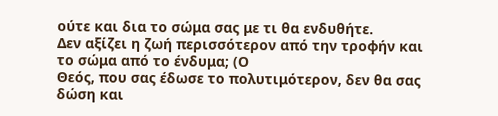ούτε και δια το σώμα σας με τι θα ενδυθήτε.
Δεν αξίζει η ζωή περισσότερον από την τροφήν και το σώμα από το ένδυμα; (Ο
Θεός, που σας έδωσε το πολυτιμότερον, δεν θα σας δώση και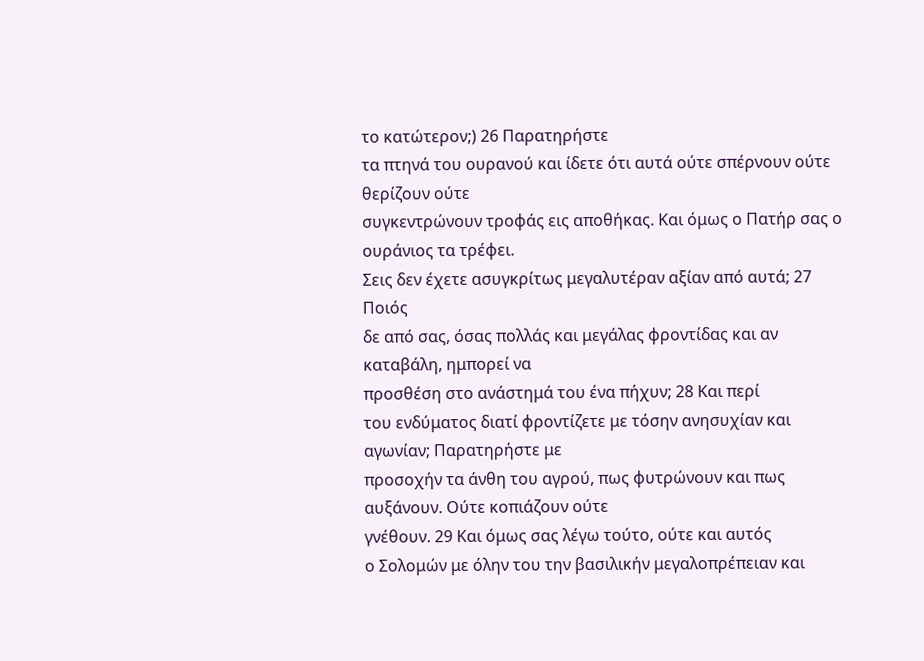το κατώτερον;) 26 Παρατηρήστε
τα πτηνά του ουρανού και ίδετε ότι αυτά ούτε σπέρνουν ούτε θερίζουν ούτε
συγκεντρώνουν τροφάς εις αποθήκας. Και όμως ο Πατήρ σας ο ουράνιος τα τρέφει.
Σεις δεν έχετε ασυγκρίτως μεγαλυτέραν αξίαν από αυτά; 27 Ποιός
δε από σας, όσας πολλάς και μεγάλας φροντίδας και αν καταβάλη, ημπορεί να
προσθέση στο ανάστημά του ένα πήχυν; 28 Και περί
του ενδύματος διατί φροντίζετε με τόσην ανησυχίαν και αγωνίαν; Παρατηρήστε με
προσοχήν τα άνθη του αγρού, πως φυτρώνουν και πως αυξάνουν. Ούτε κοπιάζουν ούτε
γνέθουν. 29 Και όμως σας λέγω τούτο, ούτε και αυτός
ο Σολομών με όλην του την βασιλικήν μεγαλοπρέπειαν και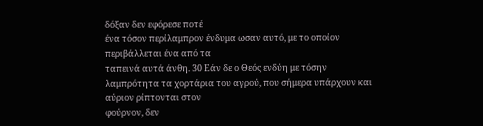δόξαν δεν εφόρεσε ποτέ
ένα τόσον περίλαμπρον ένδυμα ωσαν αυτό, με το οποίον περιβάλλεται ένα από τα
ταπεινά αυτά άνθη. 30 Εάν δε ο Θεός ενδύη με τόσην
λαμπρότητα τα χορτάρια του αγρού, που σήμερα υπάρχουν και αύριον ρίπτονται στον
φούρνον, δεν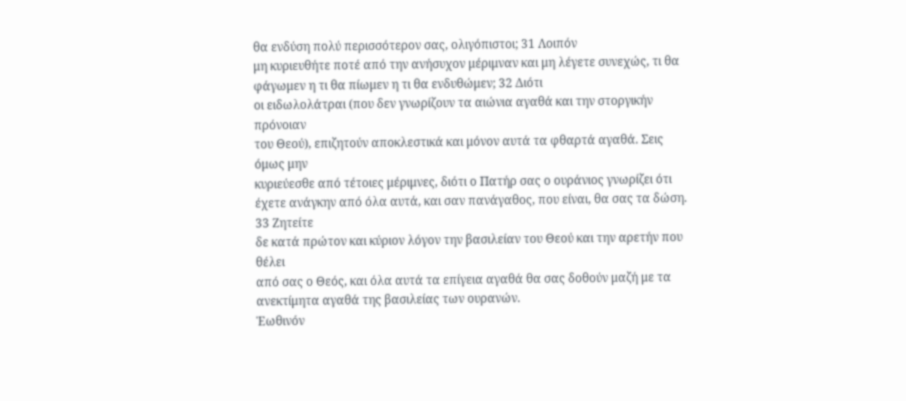θα ενδύση πολύ περισσότερον σας, ολιγόπιστοι; 31 Λοιπόν
μη κυριευθήτε ποτέ από την ανήσυχον μέριμναν και μη λέγετε συνεχώς, τι θα
φάγωμεν η τι θα πίωμεν η τι θα ενδυθώμεν; 32 Διότι
οι ειδωλολάτραι (που δεν γνωρίζουν τα αιώνια αγαθά και την στοργικήν πρόνοιαν
του Θεού), επιζητούν αποκλεστικά και μόνον αυτά τα φθαρτά αγαθά. Σεις όμως μην
κυριεύεσθε από τέτοιες μέριμνες, διότι ο Πατήρ σας ο ουράνιος γνωρίζει ότι
έχετε ανάγκην από όλα αυτά, και σαν πανάγαθος, που είναι, θα σας τα δώση. 33 Ζητείτε
δε κατά πρώτον και κύριον λόγον την βασιλείαν του Θεού και την αρετήν που θέλει
από σας ο Θεός, και όλα αυτά τα επίγεια αγαθά θα σας δοθούν μαζή με τα
ανεκτίμητα αγαθά της βασιλείας των ουρανών.
Ἑωθινόν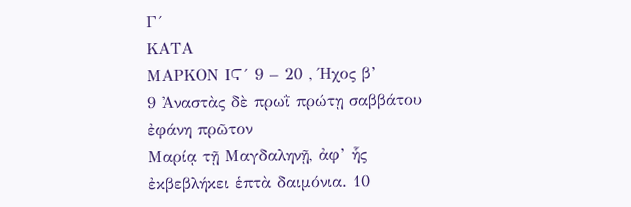Γ´
ΚΑΤΑ
ΜΑΡΚΟΝ ΙϚ´ 9 – 20 , Ήχος β’
9 Ἀναστὰς δὲ πρωῒ πρώτῃ σαββάτου ἐφάνη πρῶτον
Μαρίᾳ τῇ Μαγδαληνῇ, ἀφ’ ἧς ἐκβεβλήκει ἑπτὰ δαιμόνια. 10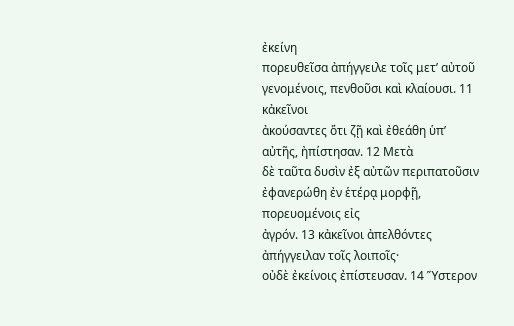ἐκείνη
πορευθεῖσα ἀπήγγειλε τοῖς μετ’ αὐτοῦ γενομένοις, πενθοῦσι καὶ κλαίουσι. 11 κἀκεῖνοι
ἀκούσαντες ὅτι ζῇ καὶ ἐθεάθη ὑπ’ αὐτῆς, ἠπίστησαν. 12 Μετὰ
δὲ ταῦτα δυσὶν ἐξ αὐτῶν περιπατοῦσιν ἐφανερώθη ἐν ἑτέρᾳ μορφῇ, πορευομένοις εἰς
ἀγρόν. 13 κἀκεῖνοι ἀπελθόντες ἀπήγγειλαν τοῖς λοιποῖς·
οὐδὲ ἐκείνοις ἐπίστευσαν. 14 Ὕστερον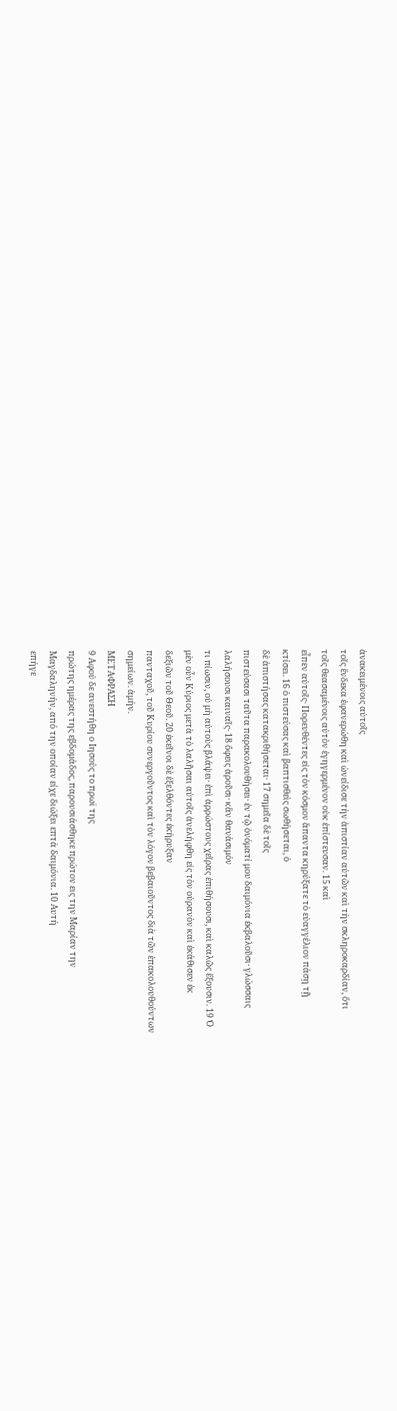ἀνακειμένοις αὐτοῖς
τοῖς ἕνδεκα ἐφανερώθη καὶ ὠνείδισε τὴν ἀπιστίαν αὐτῶν καὶ τὴν σκληροκαρδίαν, ὅτι
τοῖς θεασαμένοις αὐτὸν ἐγηγερμένον οὐκ ἐπίστευσαν. 15 καὶ
εἶπεν αὐτοῖς· Πορευθέντες εἰς τὸν κόσμον ἅπαντα κηρύξατε τὸ εὐαγγέλιον πάσῃ τῇ
κτίσει. 16 ὁ πιστεύσας καὶ βαπτισθεὶς σωθήσεται, ὁ
δὲ ἀπιστήσας κατακριθήσεται· 17 σημεῖα δὲ τοῖς
πιστεύσασι ταῦτα παρακολουθήσει· ἐν τῷ ὀνόματί μου δαιμόνια ἐκβαλοῦσι· γλώσσαις
λαλήσουσι καιναῖς· 18 ὄφεις ἀροῦσι· κἂν θανάσιμόν
τι πίωσιν, οὐ μὴ αὐτοὺς βλάψει· ἐπὶ ἀρρώστους χεῖρας ἐπιθήσουσι, καὶ καλῶς ἕξουσιν. 19 Ὁ
μὲν οὖν Κύριος μετὰ τὸ λαλῆσαι αὐτοῖς ἀνελήφθη εἰς τὸν οὐρανὸν καὶ ἐκάθισεν ἐκ
δεξιῶν τοῦ Θεοῦ. 20 ἐκεῖνοι δὲ ἐξελθόντες ἐκήρυξαν
πανταχοῦ, τοῦ Κυρίου συνεργοῦντος καὶ τὸν λόγον βεβαιοῦντος διὰ τῶν ἐπακολουθούντων
σημείων. ἀμήν.
ΜΕΤΑΦΡΑΣΗ
9 Αφού δε ανεστήθη ο Ιησούς το πρωϊ της
πρώτης ημέρας της εβδομάδος, παρουσιάσθηκε πρώτον εις την Μαρίαν την
Μαγδαληνήν, από την οποίαν είχε διώξει επτά δαιμόνια. 10 Αυτή
επήγε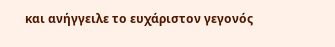και ανήγγειλε το ευχάριστον γεγονός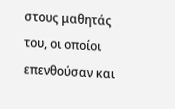στους μαθητάς του, οι οποίοι
επενθούσαν και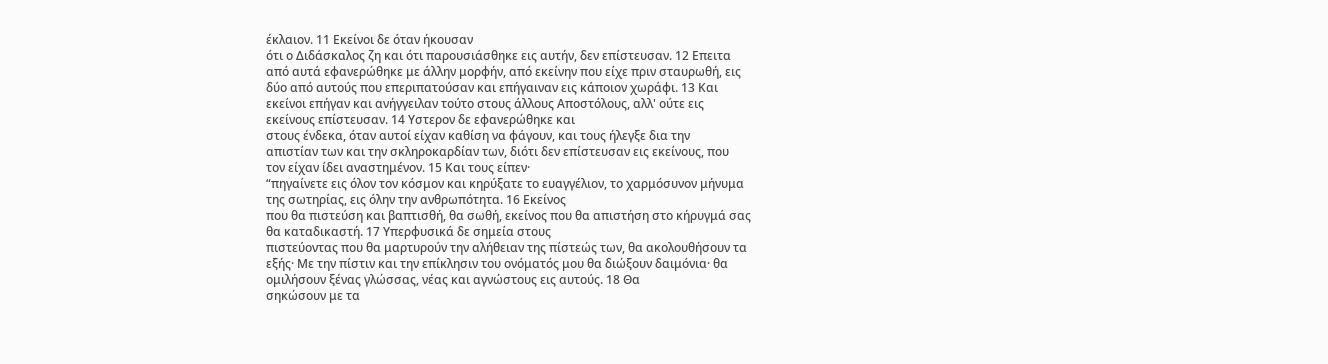έκλαιον. 11 Εκείνοι δε όταν ήκουσαν
ότι ο Διδάσκαλος ζη και ότι παρουσιάσθηκε εις αυτήν, δεν επίστευσαν. 12 Επειτα
από αυτά εφανερώθηκε με άλλην μορφήν, από εκείνην που είχε πριν σταυρωθή, εις
δύο από αυτούς που επεριπατούσαν και επήγαιναν εις κάποιον χωράφι. 13 Και
εκείνοι επήγαν και ανήγγειλαν τούτο στους άλλους Αποστόλους, αλλ' ούτε εις
εκείνους επίστευσαν. 14 Υστερον δε εφανερώθηκε και
στους ένδεκα, όταν αυτοί είχαν καθίση να φάγουν, και τους ήλεγξε δια την
απιστίαν των και την σκληροκαρδίαν των, διότι δεν επίστευσαν εις εκείνους, που
τον είχαν ίδει αναστημένον. 15 Και τους είπεν·
“πηγαίνετε εις όλον τον κόσμον και κηρύξατε το ευαγγέλιον, το χαρμόσυνον μήνυμα
της σωτηρίας, εις όλην την ανθρωπότητα. 16 Εκείνος
που θα πιστεύση και βαπτισθή, θα σωθή, εκείνος που θα απιστήση στο κήρυγμά σας
θα καταδικαστή. 17 Υπερφυσικά δε σημεία στους
πιστεύοντας που θα μαρτυρούν την αλήθειαν της πίστεώς των, θα ακολουθήσουν τα
εξής· Με την πίστιν και την επίκλησιν του ονόματός μου θα διώξουν δαιμόνια· θα
ομιλήσουν ξένας γλώσσας, νέας και αγνώστους εις αυτούς. 18 Θα
σηκώσουν με τα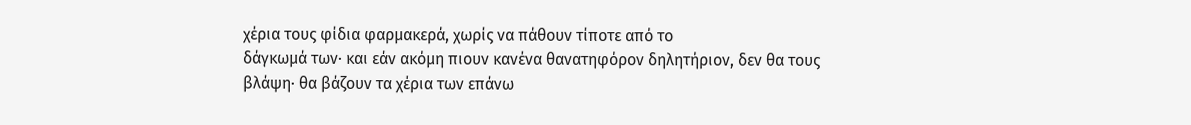χέρια τους φίδια φαρμακερά, χωρίς να πάθουν τίποτε από το
δάγκωμά των· και εάν ακόμη πιουν κανένα θανατηφόρον δηλητήριον, δεν θα τους
βλάψη· θα βάζουν τα χέρια των επάνω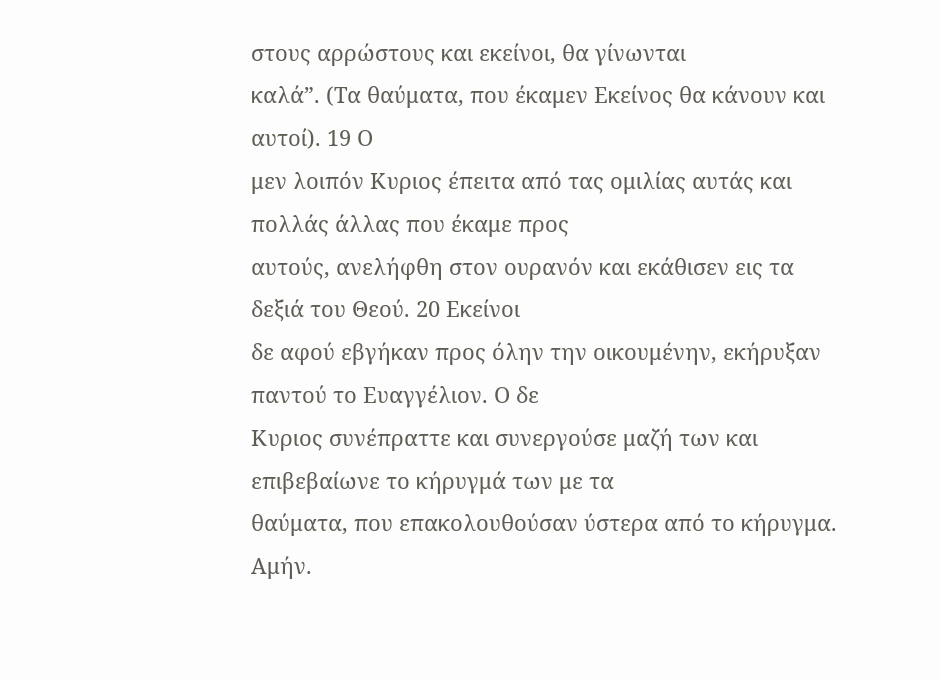στους αρρώστους και εκείνοι, θα γίνωνται
καλά”. (Τα θαύματα, που έκαμεν Εκείνος θα κάνουν και αυτοί). 19 Ο
μεν λοιπόν Κυριος έπειτα από τας ομιλίας αυτάς και πολλάς άλλας που έκαμε προς
αυτούς, ανελήφθη στον ουρανόν και εκάθισεν εις τα δεξιά του Θεού. 20 Εκείνοι
δε αφού εβγήκαν προς όλην την οικουμένην, εκήρυξαν παντού το Ευαγγέλιον. Ο δε
Κυριος συνέπραττε και συνεργούσε μαζή των και επιβεβαίωνε το κήρυγμά των με τα
θαύματα, που επακολουθούσαν ύστερα από το κήρυγμα. Αμήν.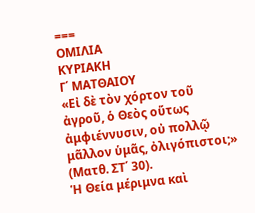===
ΟΜΙΛΙΑ
ΚΥΡΙΑΚΗ
Γ΄ ΜΑΤΘΑΙΟΥ
«Εἰ δὲ τὸν χόρτον τοῦ ἀγροῦ, ὁ Θεὸς οὕτως ἀμφιέννυσιν, οὐ πολλῷ μᾶλλον ὑμᾶς, ὀλιγόπιστοι;» (Ματθ. ΣΤ΄ 30).
Ἡ Θεία μέριμνα καὶ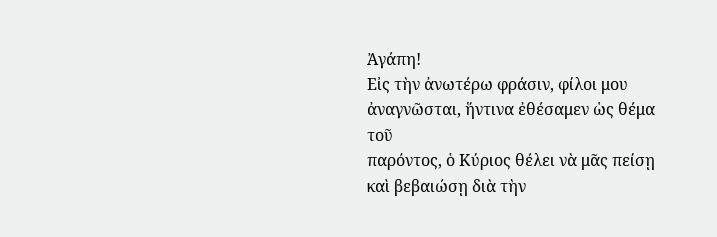Ἀγάπη!
Εἰς τὴν ἀνωτέρω φράσιν, φίλοι μου ἀναγνῶσται, ἥντινα ἐθέσαμεν ὡς θέμα τοῦ
παρόντος, ὁ Κύριος θέλει νὰ μᾶς πείσῃ καὶ βεβαιώσῃ διὰ τὴν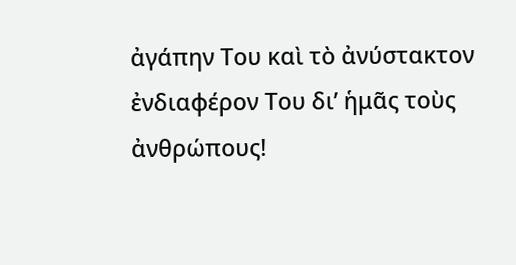ἀγάπην Του καὶ τὸ ἀνύστακτον
ἐνδιαφέρον Του δι’ ἡμᾶς τοὺς ἀνθρώπους!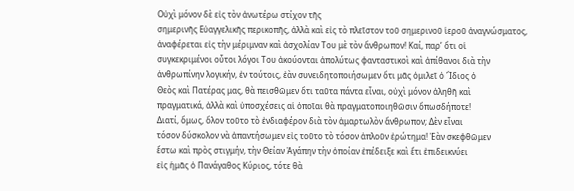Οὐχὶ μόνον δὲ εἰς τὸν ἀνωτέρω στίχον τῆς
σημερινῆς Εὐαγγελικῆς περικοπῆς, ἀλλὰ καὶ εἰς τὸ πλεῖστον τοῦ σημερινοῦ ἱεροῦ ἀναγνώσματος,
ἀναφέρεται εἰς τὴν μέριμναν καὶ ἀσχολίαν Του μὲ τὸν ἄνθρωπον! Καί, παρ’ ὅτι οἱ
συγκεκριμένοι οὗτοι λόγοι Του ἀκούονται ἀπολύτως φανταστικοὶ καὶ ἀπίθανοι διὰ τὴν
ἀνθρωπίνην λογικήν, ἐν τούτοις, ἐὰν συνειδητοποιήσωμεν ὅτι μᾶς ὁμιλεῖ ὁ Ἴδιος ὁ
Θεὸς καὶ Πατέρας μας, θὰ πεισθῶμεν ὅτι ταῦτα πάντα εἶναι, οὐχὶ μόνον ἀληθῆ καὶ
πραγματικά, ἀλλὰ καὶ ὑποσχέσεις αἱ ὁποῖαι θὰ πραγματοποιηθῶσιν ὅπωσδήποτε!
Διατί, ὅμως, ὅλον τοῦτο τὸ ἐνδιαφέρον διὰ τὸν ἁμαρτωλὸν ἄνθρωπον; Δὲν εἶναι
τόσον δύσκολον νὰ ἀπαντήσωμεν εἰς τοῦτο τὸ τόσον ἁπλοῦν ἐρώτημα! Ἐὰν σκεφθῶμεν
ἔστω καὶ πρὸς στιγμήν, τὴν Θείαν Ἀγάπην τὴν ὁποίαν ἐπέδειξε καὶ ἔτι ἐπιδεικνύει
εἰς ἡμᾶς ὁ Πανάγαθος Κύριος, τότε θὰ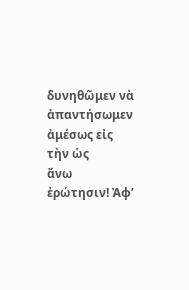δυνηθῶμεν νὰ ἀπαντήσωμεν ἀμέσως εἰς τὴν ὡς
ἄνω ἐρώτησιν! Ἀφ’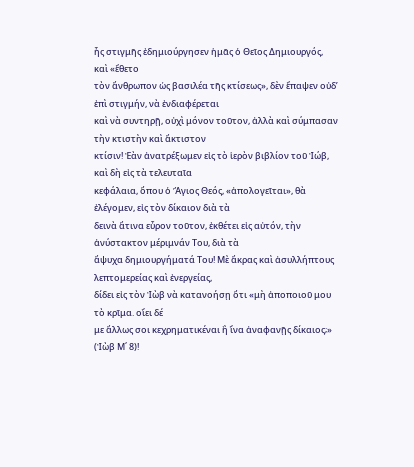ἧς στιγμῆς ἐδημιούργησεν ἡμᾶς ὁ Θεῖος Δημιουργός, καὶ «ἔθετο
τὸν ἄνθρωπον ὡς βασιλέα τῆς κτίσεως», δὲν ἔπαψεν οὐδ’ ἐπὶ στιγμήν, νὰ ἐνδιαφέρεται
καὶ νὰ συντηρῇ, οὐχὶ μόνον τοῦτον, ἀλλὰ καὶ σύμπασαν τὴν κτιστὴν καὶ ἄκτιστον
κτίσιν! Ἐὰν ἀνατρέξωμεν εἰς τὸ ἱερὸν βιβλίον τοῦ Ἰώβ, καὶ δὴ εἰς τὰ τελευταῖα
κεφάλαια, ὅπου ὁ Ἅγιος Θεός, «ἀπολογεῖται», θὰ ἐλέγομεν, εἰς τὸν δίκαιον διὰ τὰ
δεινὰ ἅτινα εὗρον τοῦτον, ἐκθέτει εἰς αὐτόν, τὴν ἀνύστακτον μέριμνάν Του, διὰ τὰ
ἄψυχα δημιουργήματά Του! Μὲ ἄκρας καὶ ἀσυλλήπτους λεπτομερείας καὶ ἐνεργείας,
δίδει εἰς τὸν Ἰὼβ νὰ κατανοήσῃ ὅτι «μὴ ἀποποιοῦ μου τὸ κρῖμα. οἴει δέ
με ἄλλως σοι κεχρηματικέναι ἢ ἵνα ἀναφανῇς δίκαιος;» (Ἰὼβ Μ΄ 8)!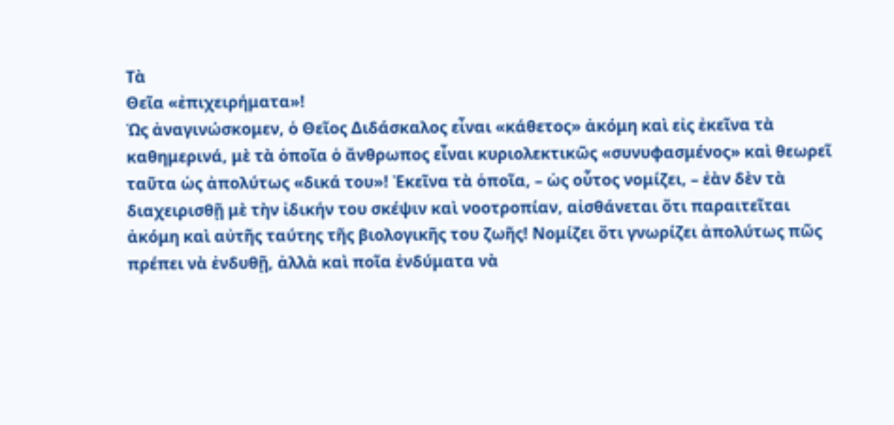Τὰ
Θεῖα «ἐπιχειρήματα»!
Ὡς ἀναγινώσκομεν, ὁ Θεῖος Διδάσκαλος εἶναι «κάθετος» ἀκόμη καὶ εἰς ἐκεῖνα τὰ
καθημερινά, μὲ τὰ ὁποῖα ὁ ἄνθρωπος εἶναι κυριολεκτικῶς «συνυφασμένος» καὶ θεωρεῖ
ταῦτα ὡς ἀπολύτως «δικά του»! Ἐκεῖνα τὰ ὁποῖα, – ὡς οὗτος νομίζει, – ἐὰν δὲν τὰ
διαχειρισθῇ μὲ τὴν ἰδικήν του σκέψιν καὶ νοοτροπίαν, αἰσθάνεται ὅτι παραιτεῖται
ἀκόμη καὶ αὐτῆς ταύτης τῆς βιολογικῆς του ζωῆς! Νομίζει ὅτι γνωρίζει ἀπολύτως πῶς
πρέπει νὰ ἐνδυθῇ, ἀλλὰ καὶ ποῖα ἐνδύματα νὰ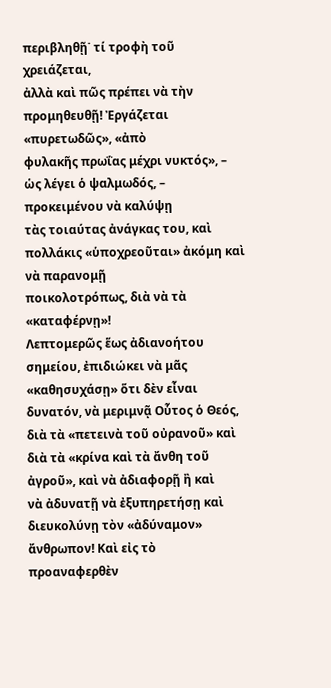περιβληθῇ˙ τί τροφὴ τοῦ χρειάζεται,
ἀλλὰ καὶ πῶς πρέπει νὰ τὴν προμηθευθῇ! Ἐργάζεται «πυρετωδῶς», «ἀπὸ
φυλακῆς πρωΐας μέχρι νυκτός», – ὡς λέγει ὁ ψαλμωδός, – προκειμένου νὰ καλύψῃ
τὰς τοιαύτας ἀνάγκας του, καὶ πολλάκις «ὑποχρεοῦται» ἀκόμη καὶ νὰ παρανομῇ
ποικολοτρόπως, διὰ νὰ τὰ «καταφέρνῃ»!
Λεπτομερῶς ἕως ἀδιανοήτου σημείου, ἐπιδιώκει νὰ μᾶς «καθησυχάσῃ» ὅτι δὲν εἶναι
δυνατόν, νὰ μεριμνᾷ Οὗτος ὁ Θεός, διὰ τὰ «πετεινὰ τοῦ οὐρανοῦ» καὶ
διὰ τὰ «κρίνα καὶ τὰ ἄνθη τοῦ ἀγροῦ», καὶ νὰ ἀδιαφορῇ ἢ καὶ
νὰ ἀδυνατῇ νὰ ἐξυπηρετήσῃ καὶ διευκολύνῃ τὸν «ἀδύναμον» ἄνθρωπον! Καὶ εἰς τὸ
προαναφερθὲν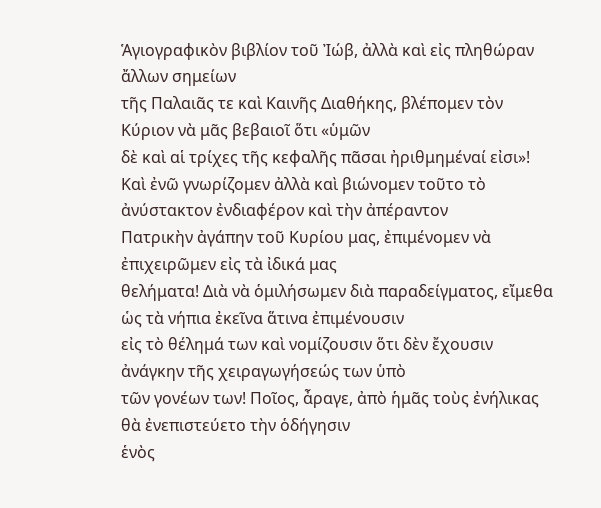Ἁγιογραφικὸν βιβλίον τοῦ Ἰώβ, ἀλλὰ καὶ εἰς πληθώραν ἄλλων σημείων
τῆς Παλαιᾶς τε καὶ Καινῆς Διαθήκης, βλέπομεν τὸν Κύριον νὰ μᾶς βεβαιοῖ ὅτι «ὑμῶν
δὲ καὶ αἱ τρίχες τῆς κεφαλῆς πᾶσαι ἠριθμημέναί εἰσι»!
Καὶ ἐνῶ γνωρίζομεν ἀλλὰ καὶ βιώνομεν τοῦτο τὸ ἀνύστακτον ἐνδιαφέρον καὶ τὴν ἀπέραντον
Πατρικὴν ἀγάπην τοῦ Κυρίου μας, ἐπιμένομεν νὰ ἐπιχειρῶμεν εἰς τὰ ἰδικά μας
θελήματα! Διὰ νὰ ὁμιλήσωμεν διὰ παραδείγματος, εἴμεθα ὡς τὰ νήπια ἐκεῖνα ἅτινα ἐπιμένουσιν
εἰς τὸ θέλημά των καὶ νομίζουσιν ὅτι δὲν ἔχουσιν ἀνάγκην τῆς χειραγωγήσεώς των ὑπὸ
τῶν γονέων των! Ποῖος, ἆραγε, ἀπὸ ἡμᾶς τοὺς ἐνήλικας θὰ ἐνεπιστεύετο τὴν ὁδήγησιν
ἑνὸς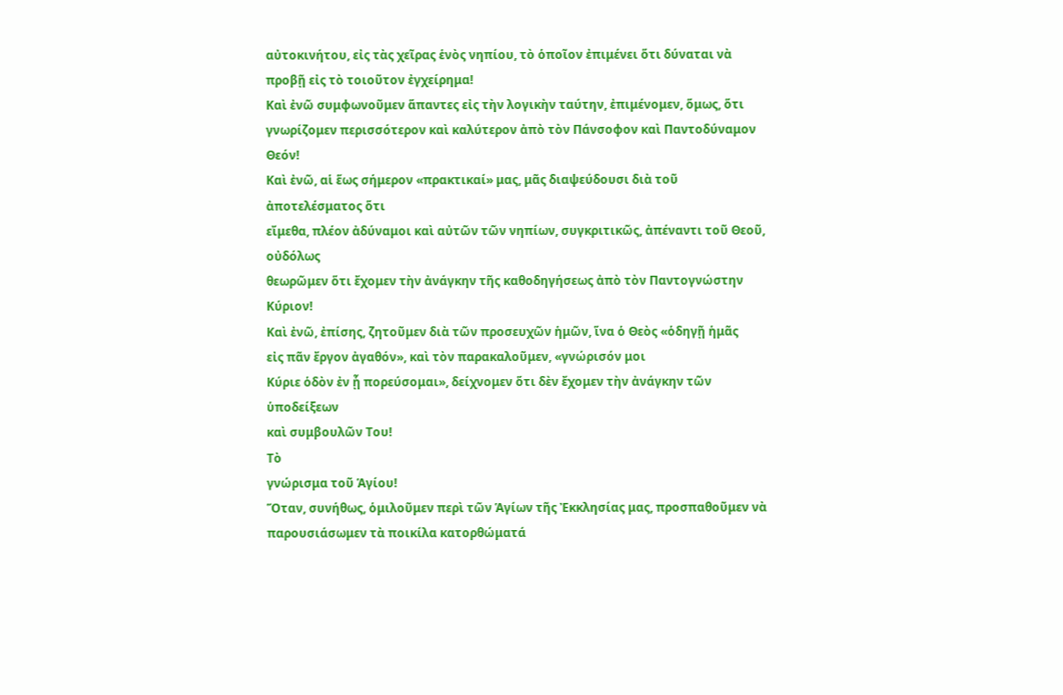αὐτοκινήτου, εἰς τὰς χεῖρας ἑνὸς νηπίου, τὸ ὁποῖον ἐπιμένει ὅτι δύναται νὰ
προβῇ εἰς τὸ τοιοῦτον ἐγχείρημα!
Καὶ ἐνῶ συμφωνοῦμεν ἅπαντες εἰς τὴν λογικὴν ταύτην, ἐπιμένομεν, ὅμως, ὅτι
γνωρίζομεν περισσότερον καὶ καλύτερον ἀπὸ τὸν Πάνσοφον καὶ Παντοδύναμον Θεόν!
Καὶ ἐνῶ, αἱ ἕως σήμερον «πρακτικαί» μας, μᾶς διαψεύδουσι διὰ τοῦ ἀποτελέσματος ὅτι
εἴμεθα, πλέον ἀδύναμοι καὶ αὐτῶν τῶν νηπίων, συγκριτικῶς, ἀπέναντι τοῦ Θεοῦ, οὐδόλως
θεωρῶμεν ὅτι ἔχομεν τὴν ἀνάγκην τῆς καθοδηγήσεως ἀπὸ τὸν Παντογνώστην Κύριον!
Καὶ ἐνῶ, ἐπίσης, ζητοῦμεν διὰ τῶν προσευχῶν ἡμῶν, ἵνα ὁ Θεὸς «ὁδηγῇ ἡμᾶς
εἰς πᾶν ἔργον ἀγαθόν», καὶ τὸν παρακαλοῦμεν, «γνώρισόν μοι
Κύριε ὁδὸν ἐν ᾗ πορεύσομαι», δείχνομεν ὅτι δὲν ἔχομεν τὴν ἀνάγκην τῶν ὑποδείξεων
καὶ συμβουλῶν Του!
Τὸ
γνώρισμα τοῦ Ἁγίου!
Ὅταν, συνήθως, ὁμιλοῦμεν περὶ τῶν Ἁγίων τῆς Ἐκκλησίας μας, προσπαθοῦμεν νὰ
παρουσιάσωμεν τὰ ποικίλα κατορθώματά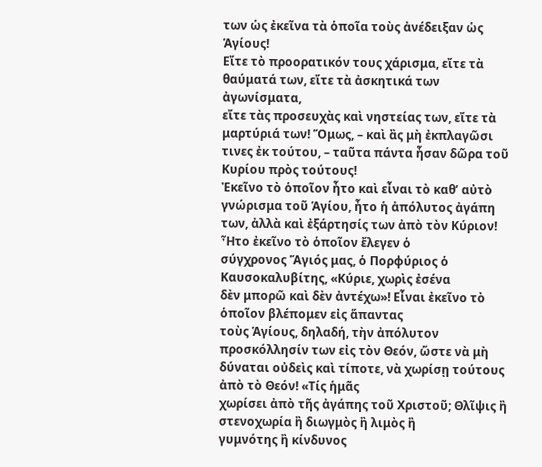των ὡς ἐκεῖνα τὰ ὁποῖα τοὺς ἀνέδειξαν ὡς Ἁγίους!
Εἴτε τὸ προορατικόν τους χάρισμα, εἴτε τὰ θαύματά των, εἴτε τὰ ἀσκητικά των ἀγωνίσματα,
εἴτε τὰς προσευχὰς καὶ νηστείας των, εἴτε τὰ μαρτύριά των! Ὅμως, – καὶ ἂς μὴ ἐκπλαγῶσι
τινες ἐκ τούτου, – ταῦτα πάντα ἦσαν δῶρα τοῦ Κυρίου πρὸς τούτους!
Ἐκεῖνο τὸ ὁποῖον ἦτο καὶ εἶναι τὸ καθ’ αὐτὸ γνώρισμα τοῦ Ἁγίου, ἦτο ἡ ἀπόλυτος ἀγάπη
των, ἀλλὰ καὶ ἐξάρτησίς των ἀπὸ τὸν Κύριον! Ἦτο ἐκεῖνο τὸ ὁποῖον ἔλεγεν ὁ
σύγχρονος Ἅγιός μας, ὁ Πορφύριος ὁ Καυσοκαλυβίτης, «Κύριε, χωρὶς ἐσένα
δὲν μπορῶ καὶ δὲν ἀντέχω»! Εἶναι ἐκεῖνο τὸ ὁποῖον βλέπομεν εἰς ἅπαντας
τοὺς Ἁγίους, δηλαδή, τὴν ἀπόλυτον προσκόλλησίν των εἰς τὸν Θεόν, ὥστε νὰ μὴ
δύναται οὐδεὶς καὶ τίποτε, νὰ χωρίσῃ τούτους ἀπὸ τὸ Θεόν! «Τίς ἡμᾶς
χωρίσει ἀπὸ τῆς ἀγάπης τοῦ Χριστοῦ; Θλῖψις ἢ στενοχωρία ἢ διωγμὸς ἢ λιμὸς ἢ
γυμνότης ἢ κίνδυνος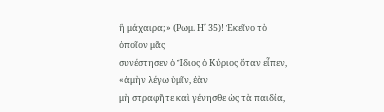ἢ μάχαιρα;» (Ρωμ. Η΄ 35)! Ἐκεῖνο τὸ ὁποῖον μᾶς
συνέστησεν ὁ Ἴδιος ὁ Κύριος ὅταν εἶπεν, «ἀμὴν λέγω ὑμῖν, ἐὰν
μὴ στραφῆτε καὶ γένησθε ὡς τὰ παιδία,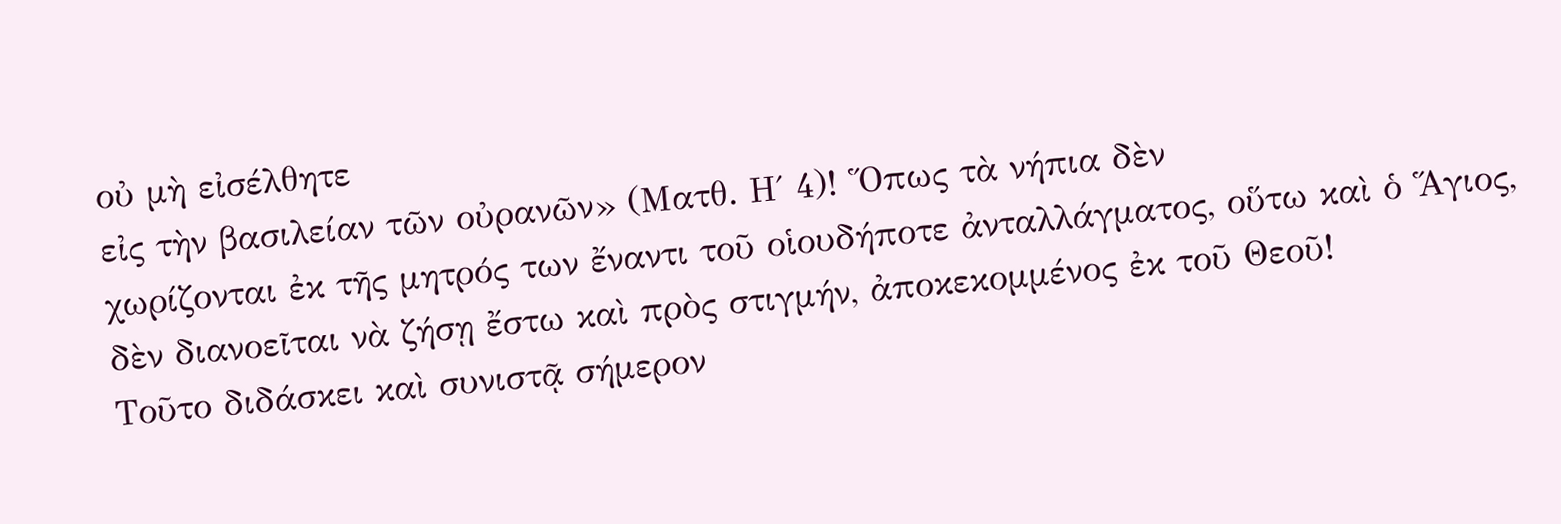οὐ μὴ εἰσέλθητε
εἰς τὴν βασιλείαν τῶν οὐρανῶν» (Ματθ. Η΄ 4)! Ὅπως τὰ νήπια δὲν
χωρίζονται ἐκ τῆς μητρός των ἔναντι τοῦ οἱουδήποτε ἀνταλλάγματος, οὕτω καὶ ὁ Ἅγιος,
δὲν διανοεῖται νὰ ζήσῃ ἔστω καὶ πρὸς στιγμήν, ἀποκεκομμένος ἐκ τοῦ Θεοῦ!
Τοῦτο διδάσκει καὶ συνιστᾷ σήμερον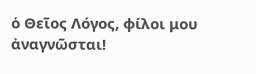ὁ Θεῖος Λόγος, φίλοι μου ἀναγνῶσται!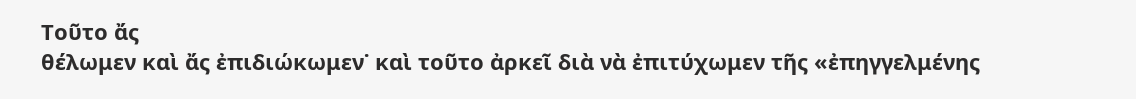Τοῦτο ἄς
θέλωμεν καὶ ἄς ἐπιδιώκωμεν˙ καὶ τοῦτο ἀρκεῖ διὰ νὰ ἐπιτύχωμεν τῆς «ἐπηγγελμένης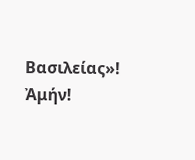Βασιλείας»! Ἀμήν!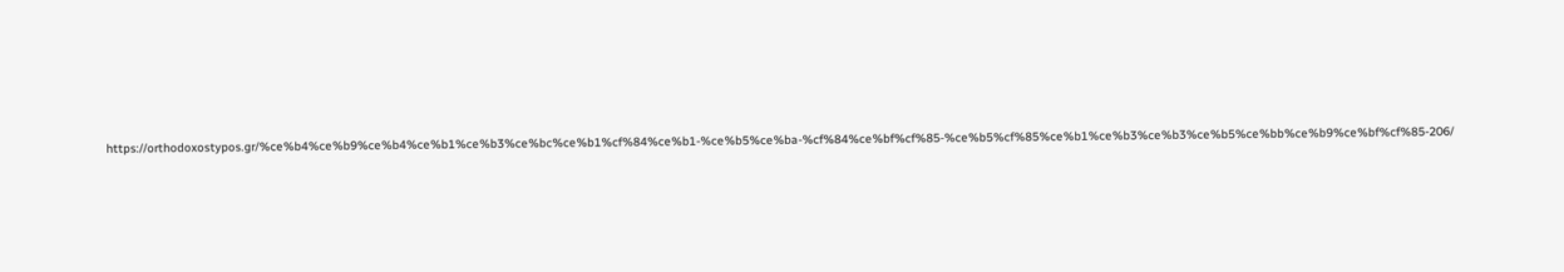https://orthodoxostypos.gr/%ce%b4%ce%b9%ce%b4%ce%b1%ce%b3%ce%bc%ce%b1%cf%84%ce%b1-%ce%b5%ce%ba-%cf%84%ce%bf%cf%85-%ce%b5%cf%85%ce%b1%ce%b3%ce%b3%ce%b5%ce%bb%ce%b9%ce%bf%cf%85-206/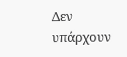Δεν υπάρχουν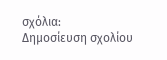σχόλια:
Δημοσίευση σχολίου